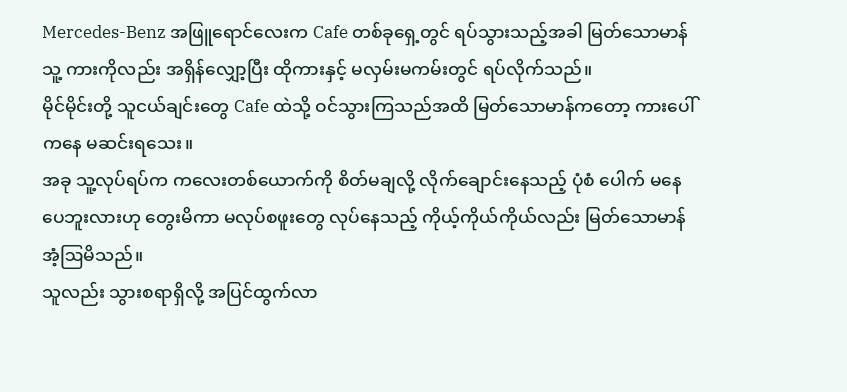Mercedes-Benz အဖြူရောင်လေးက Cafe တစ်ခုရှေ့တွင် ရပ်သွားသည့်အခါ မြတ်သောမာန် သူ့ ကားကိုလည်း အရှိန်လျှော့ပြီး ထိုကားနှင့် မလှမ်းမကမ်းတွင် ရပ်လိုက်သည်။
မိုင်မိုင်းတို့ သူငယ်ချင်းတွေ Cafe ထဲသို့ ဝင်သွားကြသည်အထိ မြတ်သောမာန်ကတော့ ကားပေါ်ကနေ မဆင်းရသေး။
အခု သူ့လုပ်ရပ်က ကလေးတစ်ယောက်ကို စိတ်မချလို့ လိုက်ချောင်းနေသည့် ပုံစံ ပေါက် မနေပေဘူးလားဟု တွေးမိကာ မလုပ်စဖူးတွေ လုပ်နေသည့် ကိုယ့်ကိုယ်ကိုယ်လည်း မြတ်သောမာန် အံ့ဩမိသည်။
သူလည်း သွားစရာရှိလို့ အပြင်ထွက်လာ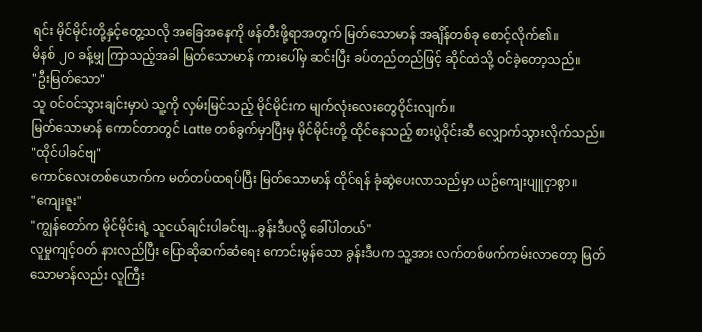ရင်း မိုင်မိုင်းတို့နှင့်တွေ့သလို အခြေအနေကို ဖန်တီးဖို့ရာအတွက် မြတ်သောမာန် အချိန်တစ်ခု စောင့်လိုက်၏။
မိနစ် ၂၀ ခန့်မျှ ကြာသည့်အခါ မြတ်သောမာန် ကားပေါ်မှ ဆင်းပြီး ခပ်တည်တည်ဖြင့် ဆိုင်ထဲသို့ ဝင်ခဲ့တော့သည်။
"ဦးမြတ်သော"
သူ ဝင်ဝင်သွားချင်းမှာပဲ သူ့ကို လှမ်းမြင်သည့် မိုင်မိုင်းက မျက်လုံးလေးတွေဝိုင်းလျက်။
မြတ်သောမာန် ကောင်တာတွင် Latte တစ်ခွက်မှာပြီးမှ မိုင်မိုင်းတို့ ထိုင်နေသည့် စားပွဲဝိုင်းဆီ လျှောက်သွားလိုက်သည်။
"ထိုင်ပါခင်ဗျ"
ကောင်လေးတစ်ယောက်က မတ်တပ်ထရပ်ပြီး မြတ်သောမာန် ထိုင်ရန် ခုံဆွဲပေးလာသည်မှာ ယဥ်ကျေးပျူငှာစွာ။
"ကျေးဇူး"
"ကျွန်တော်က မိုင်မိုင်းရဲ့ သူငယ်ချင်းပါခင်ဗျ...ခွန်းဒီပလို့ ခေါ်ပါတယ်"
လူမှုကျင့်ဝတ် နားလည်ပြီး ပြောဆိုဆက်ဆံရေး ကောင်းမွန်သော ခွန်းဒီပက သူ့အား လက်တစ်ဖက်ကမ်းလာတော့ မြတ်သောမာန်လည်း လူကြီး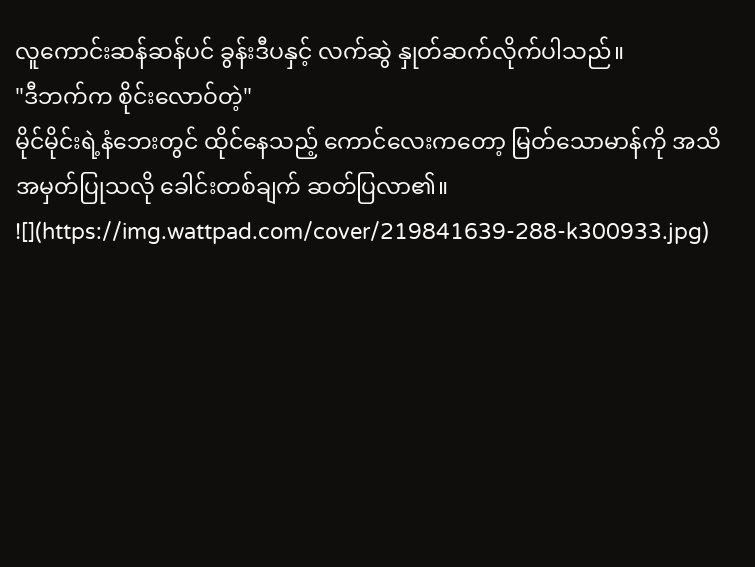လူကောင်းဆန်ဆန်ပင် ခွန်းဒီပနှင့် လက်ဆွဲ နှုတ်ဆက်လိုက်ပါသည်။
"ဒီဘက်က စိုင်းလောဝ်တဲ့"
မိုင်မိုင်းရဲ့နံဘေးတွင် ထိုင်နေသည့် ကောင်လေးကတော့ မြတ်သောမာန်ကို အသိအမှတ်ပြုသလို ခေါင်းတစ်ချက် ဆတ်ပြလာ၏။
![](https://img.wattpad.com/cover/219841639-288-k300933.jpg)